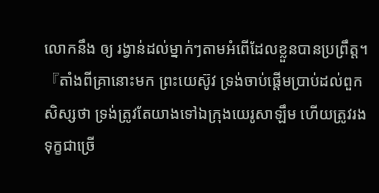លោកនឹង ឲ្យ រង្វាន់ដល់ម្នាក់ៗតាមអំពើដែលខ្លួនបានប្រព្រឹត្ដ។
『តាំងពីគ្រានោះមក ព្រះយេស៊ូវ ទ្រង់ចាប់ផ្តើមប្រាប់ដល់ពួកសិស្សថា ទ្រង់ត្រូវតែយាងទៅឯក្រុងយេរូសាឡឹម ហើយត្រូវរងទុក្ខជាច្រើ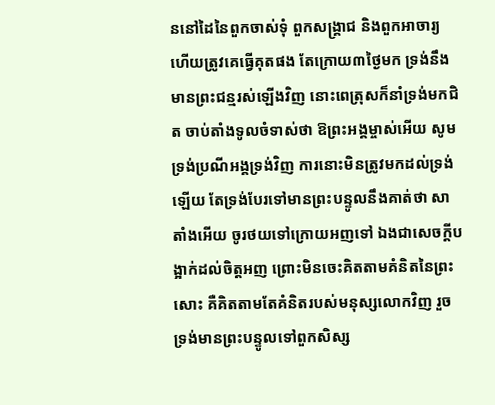ននៅដៃនៃពួកចាស់ទុំ ពួកសង្គ្រាជ និងពួកអាចារ្យ ហើយត្រូវគេធ្វើគុតផង តែក្រោយ៣ថ្ងៃមក ទ្រង់នឹងមានព្រះជន្មរស់ឡើងវិញ នោះពេត្រុសក៏នាំទ្រង់មកជិត ចាប់តាំងទូលចំទាស់ថា ឱព្រះអង្គម្ចាស់អើយ សូមទ្រង់ប្រណីអង្គទ្រង់វិញ ការនោះមិនត្រូវមកដល់ទ្រង់ឡើយ តែទ្រង់បែរទៅមានព្រះបន្ទូលនឹងគាត់ថា សាតាំងអើយ ចូរថយទៅក្រោយអញទៅ ឯងជាសេចក្ដីបង្អាក់ដល់ចិត្តអញ ព្រោះមិនចេះគិតតាមគំនិតនៃព្រះសោះ គឺគិតតាមតែគំនិតរបស់មនុស្សលោកវិញ រួចទ្រង់មានព្រះបន្ទូលទៅពួកសិស្ស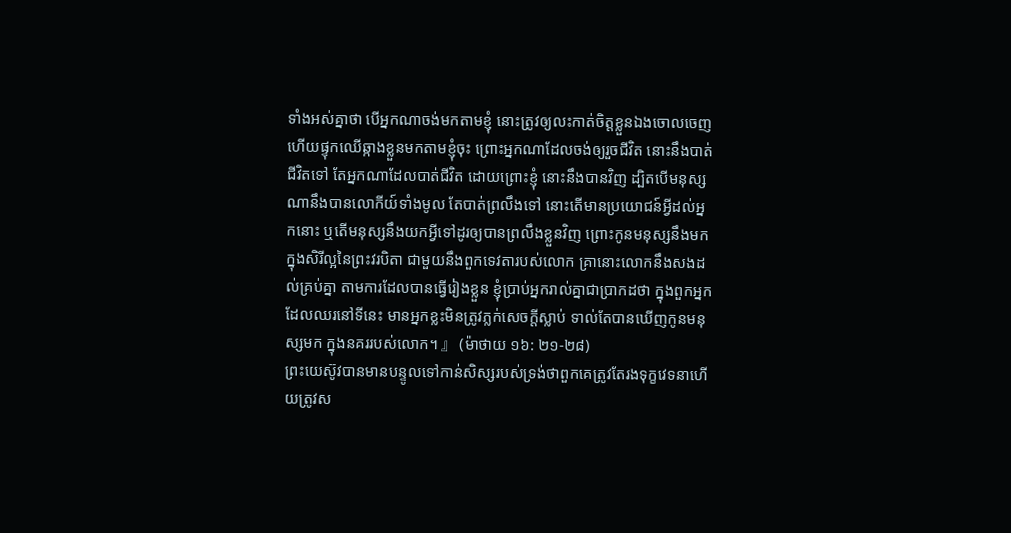ទាំងអស់គ្នាថា បើអ្នកណាចង់មកតាមខ្ញុំ នោះត្រូវឲ្យលះកាត់ចិត្តខ្លួនឯងចោលចេញ ហើយផ្ទុកឈើឆ្កាងខ្លួនមកតាមខ្ញុំចុះ ព្រោះអ្នកណាដែលចង់ឲ្យរួចជីវិត នោះនឹងបាត់ជីវិតទៅ តែអ្នកណាដែលបាត់ជីវិត ដោយព្រោះខ្ញុំ នោះនឹងបានវិញ ដ្បិតបើមនុស្សណានឹងបានលោកីយ៍ទាំងមូល តែបាត់ព្រលឹងទៅ នោះតើមានប្រយោជន៍អ្វីដល់អ្នកនោះ ឬតើមនុស្សនឹងយកអ្វីទៅដូរឲ្យបានព្រលឹងខ្លួនវិញ ព្រោះកូនមនុស្សនឹងមកក្នុងសិរីល្អនៃព្រះវរបិតា ជាមួយនឹងពួកទេវតារបស់លោក គ្រានោះលោកនឹងសងដល់គ្រប់គ្នា តាមការដែលបានធ្វើរៀងខ្លួន ខ្ញុំប្រាប់អ្នករាល់គ្នាជាប្រាកដថា ក្នុងពួកអ្នកដែលឈរនៅទីនេះ មានអ្នកខ្លះមិនត្រូវភ្លក់សេចក្ដីស្លាប់ ទាល់តែបានឃើញកូនមនុស្សមក ក្នុងនគររបស់លោក។ 』 (ម៉ាថាយ ១៦: ២១-២៨)
ព្រះយេស៊ូវបានមានបន្ទូលទៅកាន់សិស្សរបស់ទ្រង់ថាពួកគេត្រូវតែរងទុក្ខវេទនាហើយត្រូវស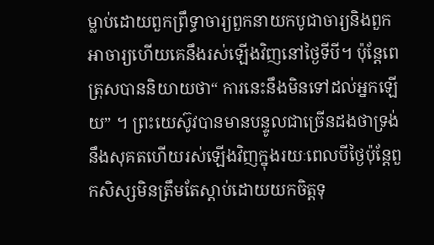ម្លាប់ដោយពួកព្រឹទ្ធាចារ្យពួកនាយកបូជាចារ្យនិងពួកអាចារ្យហើយគេនឹងរស់ឡើងវិញនៅថ្ងៃទីបី។ ប៉ុន្តែពេត្រុសបាននិយាយថា“ ការនេះនឹងមិនទៅដល់អ្នកឡើយ” ។ ព្រះយេស៊ូវបានមានបន្ទូលជាច្រើនដងថាទ្រង់នឹងសុគតហើយរស់ឡើងវិញក្នុងរយៈពេលបីថ្ងៃប៉ុន្តែពួកសិស្សមិនត្រឹមតែស្តាប់ដោយយកចិត្តទុ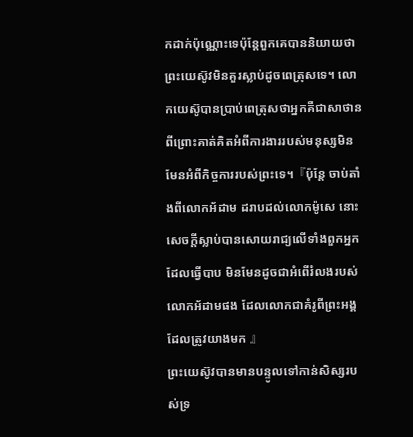កដាក់ប៉ុណ្ណោះទេប៉ុន្តែពួកគេបាននិយាយថាព្រះយេស៊ូវមិនគួរស្លាប់ដូចពេត្រុសទេ។ លោកយេស៊ូបានប្រាប់ពេត្រុសថាអ្នកគឺជាសាថានពីព្រោះគាត់គិតអំពីការងាររបស់មនុស្សមិនមែនអំពីកិច្ចការរបស់ព្រះទេ។『ប៉ុន្តែ ចាប់តាំងពីលោកអ័ដាម ដរាបដល់លោកម៉ូសេ នោះសេចក្ដីស្លាប់បានសោយរាជ្យលើទាំងពួកអ្នក ដែលធ្វើបាប មិនមែនដូចជាអំពើរំលងរបស់លោកអ័ដាមផង ដែលលោកជាគំរូពីព្រះអង្គដែលត្រូវយាងមក 』
ព្រះយេស៊ូវបានមានបន្ទូលទៅកាន់សិស្សរបស់ទ្រ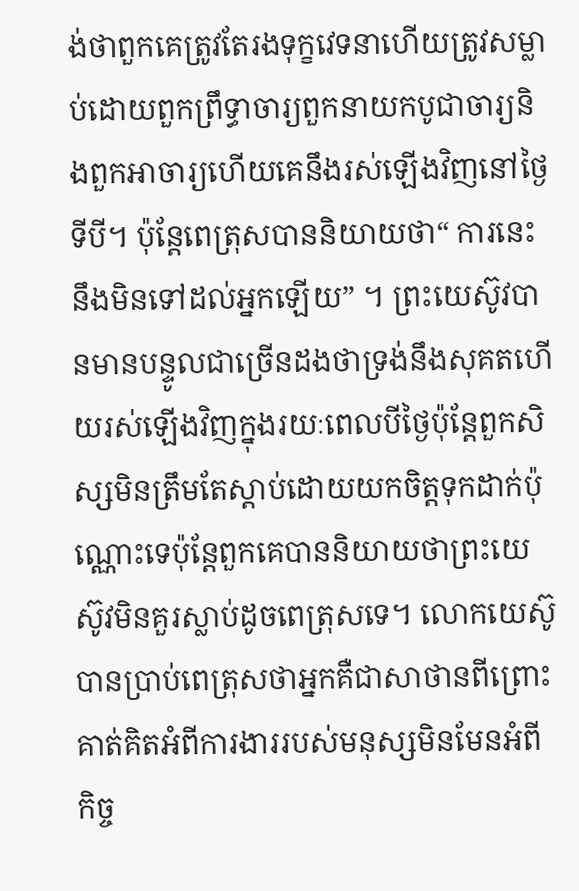ង់ថាពួកគេត្រូវតែរងទុក្ខវេទនាហើយត្រូវសម្លាប់ដោយពួកព្រឹទ្ធាចារ្យពួកនាយកបូជាចារ្យនិងពួកអាចារ្យហើយគេនឹងរស់ឡើងវិញនៅថ្ងៃទីបី។ ប៉ុន្តែពេត្រុសបាននិយាយថា“ ការនេះនឹងមិនទៅដល់អ្នកឡើយ” ។ ព្រះយេស៊ូវបានមានបន្ទូលជាច្រើនដងថាទ្រង់នឹងសុគតហើយរស់ឡើងវិញក្នុងរយៈពេលបីថ្ងៃប៉ុន្តែពួកសិស្សមិនត្រឹមតែស្តាប់ដោយយកចិត្តទុកដាក់ប៉ុណ្ណោះទេប៉ុន្តែពួកគេបាននិយាយថាព្រះយេស៊ូវមិនគួរស្លាប់ដូចពេត្រុសទេ។ លោកយេស៊ូបានប្រាប់ពេត្រុសថាអ្នកគឺជាសាថានពីព្រោះគាត់គិតអំពីការងាររបស់មនុស្សមិនមែនអំពីកិច្ច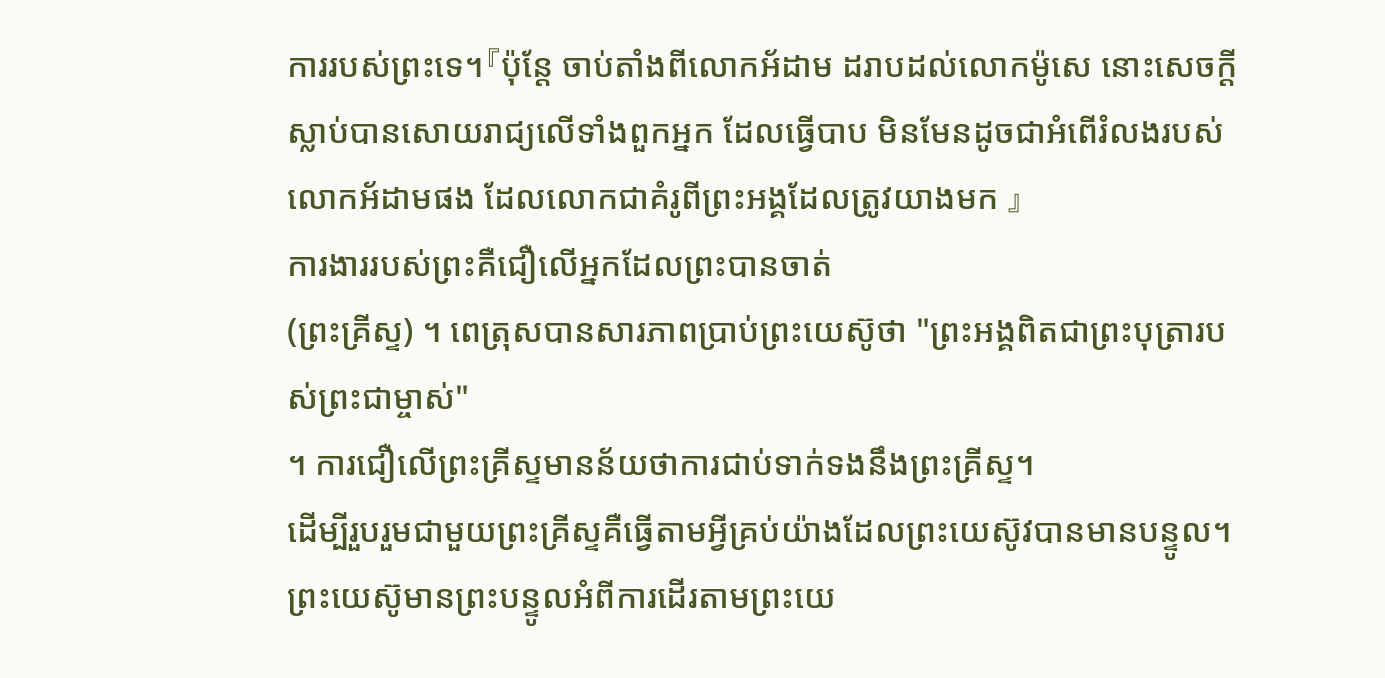ការរបស់ព្រះទេ។『ប៉ុន្តែ ចាប់តាំងពីលោកអ័ដាម ដរាបដល់លោកម៉ូសេ នោះសេចក្ដីស្លាប់បានសោយរាជ្យលើទាំងពួកអ្នក ដែលធ្វើបាប មិនមែនដូចជាអំពើរំលងរបស់លោកអ័ដាមផង ដែលលោកជាគំរូពីព្រះអង្គដែលត្រូវយាងមក 』
ការងាររបស់ព្រះគឺជឿលើអ្នកដែលព្រះបានចាត់
(ព្រះគ្រីស្ទ) ។ ពេត្រុសបានសារភាពប្រាប់ព្រះយេស៊ូថា "ព្រះអង្គពិតជាព្រះបុត្រារបស់ព្រះជាម្ចាស់"
។ ការជឿលើព្រះគ្រីស្ទមានន័យថាការជាប់ទាក់ទងនឹងព្រះគ្រីស្ទ។
ដើម្បីរួបរួមជាមួយព្រះគ្រីស្ទគឺធ្វើតាមអ្វីគ្រប់យ៉ាងដែលព្រះយេស៊ូវបានមានបន្ទូល។
ព្រះយេស៊ូមានព្រះបន្ទូលអំពីការដើរតាមព្រះយេ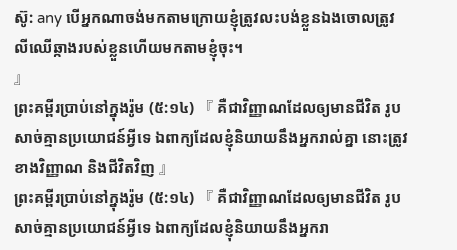ស៊ូ: any បើអ្នកណាចង់មកតាមក្រោយខ្ញុំត្រូវលះបង់ខ្លួនឯងចោលត្រូវលីឈើឆ្កាងរបស់ខ្លួនហើយមកតាមខ្ញុំចុះ។
』
ព្រះគម្ពីរប្រាប់នៅក្នុងរ៉ូម (៥:១៤) 『 គឺជាវិញ្ញាណដែលឲ្យមានជីវិត រូបសាច់គ្មានប្រយោជន៍អ្វីទេ ឯពាក្យដែលខ្ញុំនិយាយនឹងអ្នករាល់គ្នា នោះត្រូវខាងវិញ្ញាណ និងជីវិតវិញ 』
ព្រះគម្ពីរប្រាប់នៅក្នុងរ៉ូម (៥:១៤) 『 គឺជាវិញ្ញាណដែលឲ្យមានជីវិត រូបសាច់គ្មានប្រយោជន៍អ្វីទេ ឯពាក្យដែលខ្ញុំនិយាយនឹងអ្នករា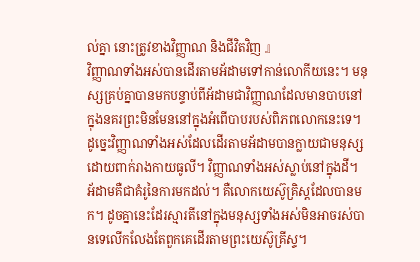ល់គ្នា នោះត្រូវខាងវិញ្ញាណ និងជីវិតវិញ 』
វិញ្ញាណទាំងអស់បានដើរតាមអ័ដាមទៅកាន់លោកីយនេះ។ មនុស្សគ្រប់គ្នាបានមកបន្ទាប់ពីអ័ដាមជាវិញ្ញាណដែលមានបាបនៅក្នុងនគរព្រះមិនមែននៅក្នុងអំពើបាបរបស់ពិភពលោកនេះទេ។ ដូច្នេះវិញ្ញាណទាំងអស់ដែលដើរតាមអ័ដាមបានក្លាយជាមនុស្សដោយពាក់រាងកាយធូលី។ វិញ្ញាណទាំងអស់ស្លាប់នៅក្នុងដី។ អ័ដាមគឺជាគំរូនៃការមកដល់។ គឺលោកយេស៊ូគ្រិស្ដដែលបានមក។ ដូចគ្នានេះដែរស្មារតីនៅក្នុងមនុស្សទាំងអស់មិនអាចរស់បានទេលើកលែងតែពួកគេដើរតាមព្រះយេស៊ូគ្រីស្ទ។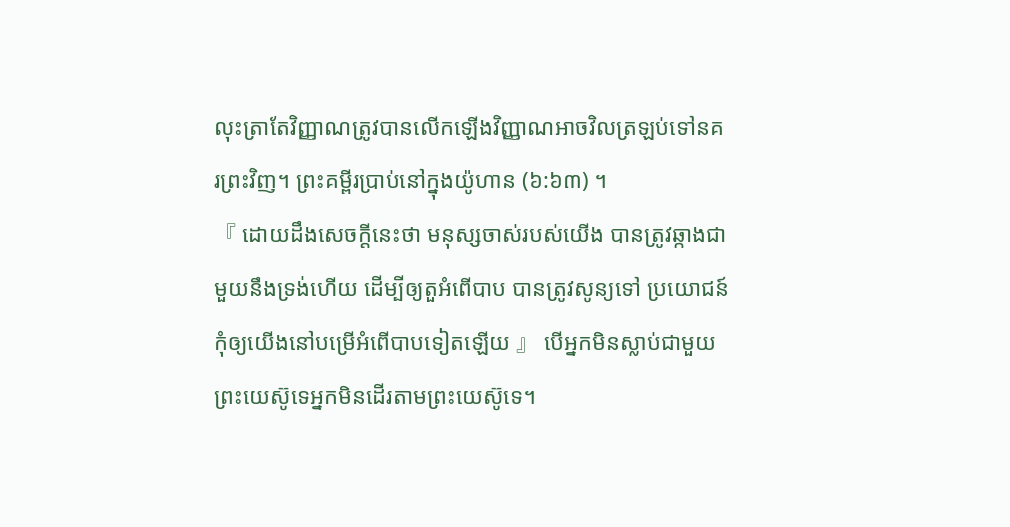លុះត្រាតែវិញ្ញាណត្រូវបានលើកឡើងវិញ្ញាណអាចវិលត្រឡប់ទៅនគរព្រះវិញ។ ព្រះគម្ពីរប្រាប់នៅក្នុងយ៉ូហាន (៦:៦៣) ។
『 ដោយដឹងសេចក្ដីនេះថា មនុស្សចាស់របស់យើង បានត្រូវឆ្កាងជាមួយនឹងទ្រង់ហើយ ដើម្បីឲ្យតួអំពើបាប បានត្រូវសូន្យទៅ ប្រយោជន៍កុំឲ្យយើងនៅបម្រើអំពើបាបទៀតឡើយ 』 បើអ្នកមិនស្លាប់ជាមួយព្រះយេស៊ូទេអ្នកមិនដើរតាមព្រះយេស៊ូទេ។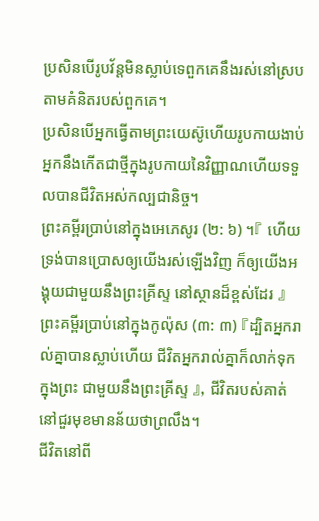ប្រសិនបើរូបវ័ន្តមិនស្លាប់ទេពួកគេនឹងរស់នៅស្របតាមគំនិតរបស់ពួកគេ។
ប្រសិនបើអ្នកធ្វើតាមព្រះយេស៊ូហើយរូបកាយងាប់អ្នកនឹងកើតជាថ្មីក្នុងរូបកាយនៃវិញ្ញាណហើយទទួលបានជីវិតអស់កល្បជានិច្ច។
ព្រះគម្ពីរប្រាប់នៅក្នុងអេភេសូរ (២: ៦) ។『 ហើយទ្រង់បានប្រោសឲ្យយើងរស់ឡើងវិញ ក៏ឲ្យយើងអង្គុយជាមួយនឹងព្រះគ្រីស្ទ នៅស្ថានដ៏ខ្ពស់ដែរ 』
ព្រះគម្ពីរប្រាប់នៅក្នុងកូល៉ុស (៣: ៣) 『ដ្បិតអ្នករាល់គ្នាបានស្លាប់ហើយ ជីវិតអ្នករាល់គ្នាក៏លាក់ទុកក្នុងព្រះ ជាមួយនឹងព្រះគ្រីស្ទ 』, ជីវិតរបស់គាត់នៅជួរមុខមានន័យថាព្រលឹង។
ជីវិតនៅពី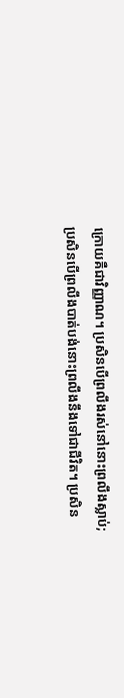ក្រោយគឺជាវិញ្ញាណ។ ប្រសិនបើព្រលឹងរស់នៅនោះព្រលឹងស្លាប់;
ប្រសិនបើព្រលឹងបាត់បង់នោះព្រលឹងនឹងទៅជាជីវិត។ ប្រសិន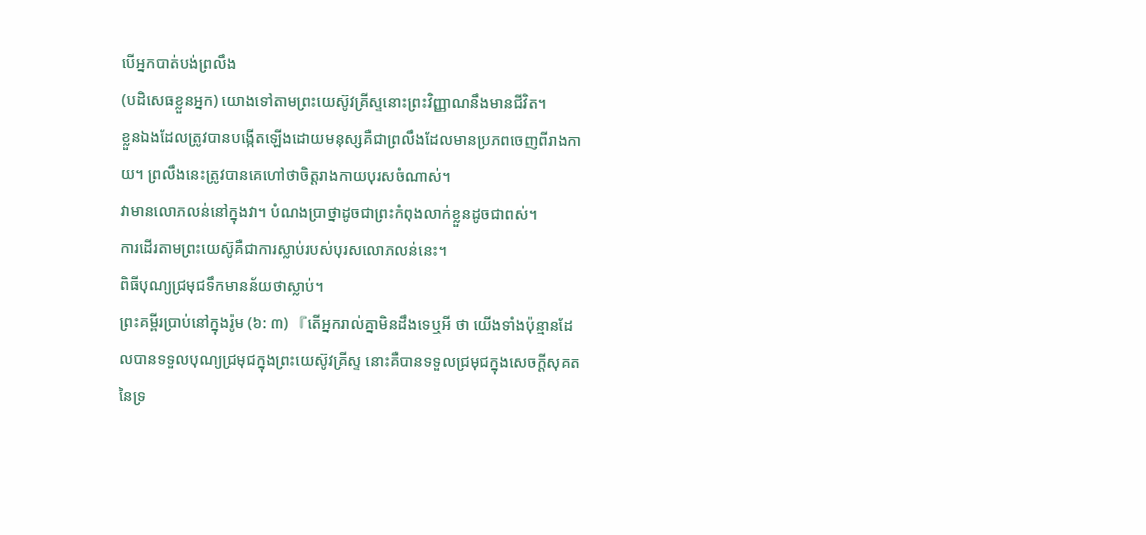បើអ្នកបាត់បង់ព្រលឹង
(បដិសេធខ្លួនអ្នក) យោងទៅតាមព្រះយេស៊ូវគ្រីស្ទនោះព្រះវិញ្ញាណនឹងមានជីវិត។
ខ្លួនឯងដែលត្រូវបានបង្កើតឡើងដោយមនុស្សគឺជាព្រលឹងដែលមានប្រភពចេញពីរាងកាយ។ ព្រលឹងនេះត្រូវបានគេហៅថាចិត្តរាងកាយបុរសចំណាស់។
វាមានលោភលន់នៅក្នុងវា។ បំណងប្រាថ្នាដូចជាព្រះកំពុងលាក់ខ្លួនដូចជាពស់។
ការដើរតាមព្រះយេស៊ូគឺជាការស្លាប់របស់បុរសលោភលន់នេះ។
ពិធីបុណ្យជ្រមុជទឹកមានន័យថាស្លាប់។
ព្រះគម្ពីរប្រាប់នៅក្នុងរ៉ូម (៦: ៣) 『តើអ្នករាល់គ្នាមិនដឹងទេឬអី ថា យើងទាំងប៉ុន្មានដែលបានទទួលបុណ្យជ្រមុជក្នុងព្រះយេស៊ូវគ្រីស្ទ នោះគឺបានទទួលជ្រមុជក្នុងសេចក្ដីសុគតនៃទ្រ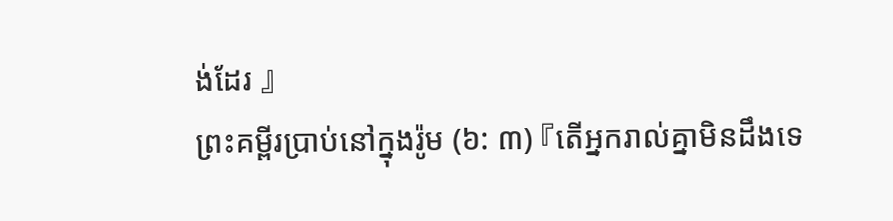ង់ដែរ 』
ព្រះគម្ពីរប្រាប់នៅក្នុងរ៉ូម (៦: ៣) 『តើអ្នករាល់គ្នាមិនដឹងទេ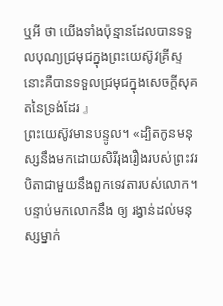ឬអី ថា យើងទាំងប៉ុន្មានដែលបានទទួលបុណ្យជ្រមុជក្នុងព្រះយេស៊ូវគ្រីស្ទ នោះគឺបានទទួលជ្រមុជក្នុងសេចក្ដីសុគតនៃទ្រង់ដែរ 』
ព្រះយេស៊ូវមានបន្ទូល។ «ដ្បិតកូនមនុស្សនឹងមកដោយសិរីរុងរឿងរបស់ព្រះវរបិតាជាមួយនឹងពួកទេវតារបស់លោក។
បន្ទាប់មកលោកនឹង ឲ្យ រង្វាន់ដល់មនុស្សម្នាក់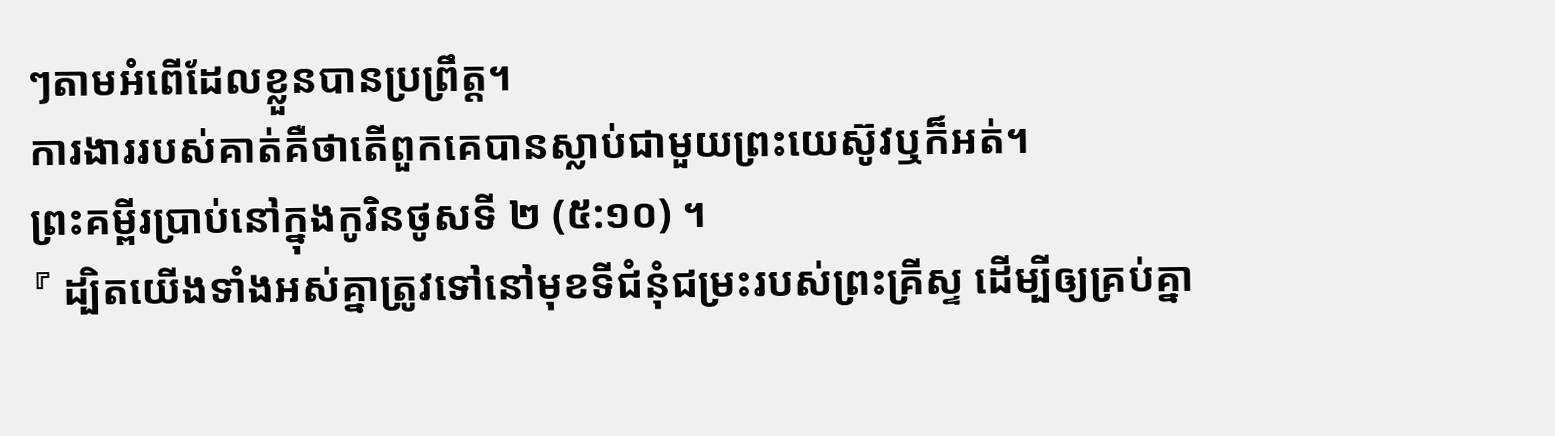ៗតាមអំពើដែលខ្លួនបានប្រព្រឹត្ដ។
ការងាររបស់គាត់គឺថាតើពួកគេបានស្លាប់ជាមួយព្រះយេស៊ូវឬក៏អត់។
ព្រះគម្ពីរប្រាប់នៅក្នុងកូរិនថូសទី ២ (៥:១០) ។
『 ដ្បិតយើងទាំងអស់គ្នាត្រូវទៅនៅមុខទីជំនុំជម្រះរបស់ព្រះគ្រីស្ទ ដើម្បីឲ្យគ្រប់គ្នា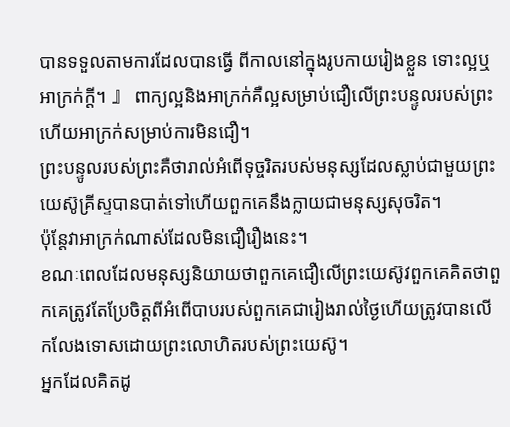បានទទួលតាមការដែលបានធ្វើ ពីកាលនៅក្នុងរូបកាយរៀងខ្លួន ទោះល្អឬអាក្រក់ក្តី។ 』 ពាក្យល្អនិងអាក្រក់គឺល្អសម្រាប់ជឿលើព្រះបន្ទូលរបស់ព្រះហើយអាក្រក់សម្រាប់ការមិនជឿ។
ព្រះបន្ទូលរបស់ព្រះគឺថារាល់អំពើទុច្ចរិតរបស់មនុស្សដែលស្លាប់ជាមួយព្រះយេស៊ូគ្រីស្ទបានបាត់ទៅហើយពួកគេនឹងក្លាយជាមនុស្សសុចរិត។
ប៉ុន្តែវាអាក្រក់ណាស់ដែលមិនជឿរឿងនេះ។
ខណៈពេលដែលមនុស្សនិយាយថាពួកគេជឿលើព្រះយេស៊ូវពួកគេគិតថាពួកគេត្រូវតែប្រែចិត្តពីអំពើបាបរបស់ពួកគេជារៀងរាល់ថ្ងៃហើយត្រូវបានលើកលែងទោសដោយព្រះលោហិតរបស់ព្រះយេស៊ូ។
អ្នកដែលគិតដូ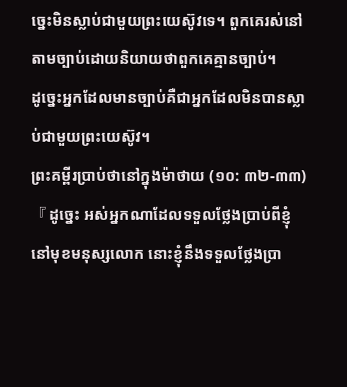ច្នេះមិនស្លាប់ជាមួយព្រះយេស៊ូវទេ។ ពួកគេរស់នៅតាមច្បាប់ដោយនិយាយថាពួកគេគ្មានច្បាប់។
ដូច្នេះអ្នកដែលមានច្បាប់គឺជាអ្នកដែលមិនបានស្លាប់ជាមួយព្រះយេស៊ូវ។
ព្រះគម្ពីរប្រាប់ថានៅក្នុងម៉ាថាយ (១០: ៣២-៣៣) 『 ដូច្នេះ អស់អ្នកណាដែលទទួលថ្លែងប្រាប់ពីខ្ញុំ នៅមុខមនុស្សលោក នោះខ្ញុំនឹងទទួលថ្លែងប្រា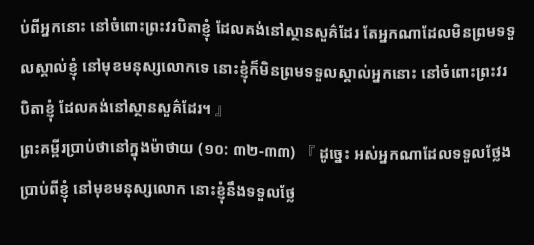ប់ពីអ្នកនោះ នៅចំពោះព្រះវរបិតាខ្ញុំ ដែលគង់នៅស្ថានសួគ៌ដែរ តែអ្នកណាដែលមិនព្រមទទួលស្គាល់ខ្ញុំ នៅមុខមនុស្សលោកទេ នោះខ្ញុំក៏មិនព្រមទទួលស្គាល់អ្នកនោះ នៅចំពោះព្រះវរបិតាខ្ញុំ ដែលគង់នៅស្ថានសួគ៌ដែរ។ 』
ព្រះគម្ពីរប្រាប់ថានៅក្នុងម៉ាថាយ (១០: ៣២-៣៣) 『 ដូច្នេះ អស់អ្នកណាដែលទទួលថ្លែងប្រាប់ពីខ្ញុំ នៅមុខមនុស្សលោក នោះខ្ញុំនឹងទទួលថ្លែ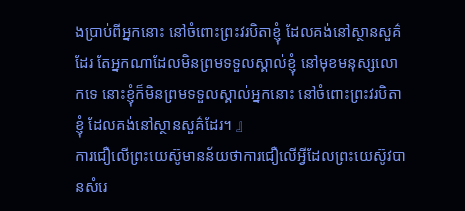ងប្រាប់ពីអ្នកនោះ នៅចំពោះព្រះវរបិតាខ្ញុំ ដែលគង់នៅស្ថានសួគ៌ដែរ តែអ្នកណាដែលមិនព្រមទទួលស្គាល់ខ្ញុំ នៅមុខមនុស្សលោកទេ នោះខ្ញុំក៏មិនព្រមទទួលស្គាល់អ្នកនោះ នៅចំពោះព្រះវរបិតាខ្ញុំ ដែលគង់នៅស្ថានសួគ៌ដែរ។ 』
ការជឿលើព្រះយេស៊ូមានន័យថាការជឿលើអ្វីដែលព្រះយេស៊ូវបានសំរេ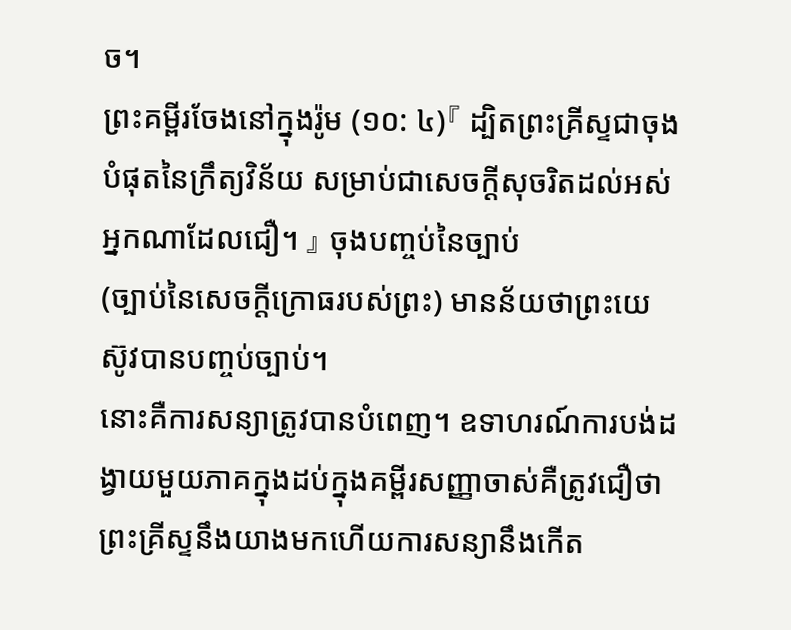ច។
ព្រះគម្ពីរចែងនៅក្នុងរ៉ូម (១០: ៤)『 ដ្បិតព្រះគ្រីស្ទជាចុងបំផុតនៃក្រឹត្យវិន័យ សម្រាប់ជាសេចក្ដីសុចរិតដល់អស់អ្នកណាដែលជឿ។ 』 ចុងបញ្ចប់នៃច្បាប់
(ច្បាប់នៃសេចក្តីក្រោធរបស់ព្រះ) មានន័យថាព្រះយេស៊ូវបានបញ្ចប់ច្បាប់។
នោះគឺការសន្យាត្រូវបានបំពេញ។ ឧទាហរណ៍ការបង់ដង្វាយមួយភាគក្នុងដប់ក្នុងគម្ពីរសញ្ញាចាស់គឺត្រូវជឿថាព្រះគ្រីស្ទនឹងយាងមកហើយការសន្យានឹងកើត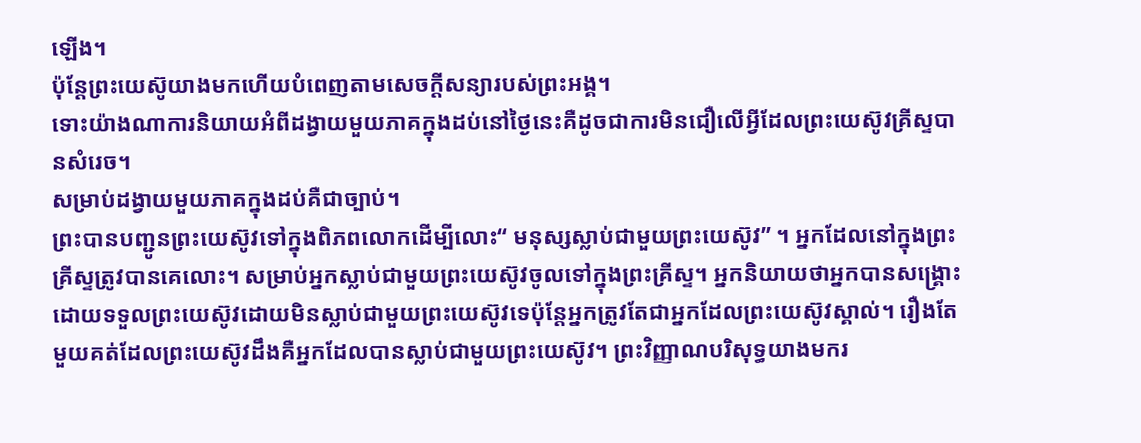ឡើង។
ប៉ុន្តែព្រះយេស៊ូយាងមកហើយបំពេញតាមសេចក្ដីសន្យារបស់ព្រះអង្គ។
ទោះយ៉ាងណាការនិយាយអំពីដង្វាយមួយភាគក្នុងដប់នៅថ្ងៃនេះគឺដូចជាការមិនជឿលើអ្វីដែលព្រះយេស៊ូវគ្រីស្ទបានសំរេច។
សម្រាប់ដង្វាយមួយភាគក្នុងដប់គឺជាច្បាប់។
ព្រះបានបញ្ជូនព្រះយេស៊ូវទៅក្នុងពិភពលោកដើម្បីលោះ“ មនុស្សស្លាប់ជាមួយព្រះយេស៊ូវ” ។ អ្នកដែលនៅក្នុងព្រះគ្រីស្ទត្រូវបានគេលោះ។ សម្រាប់អ្នកស្លាប់ជាមួយព្រះយេស៊ូវចូលទៅក្នុងព្រះគ្រីស្ទ។ អ្នកនិយាយថាអ្នកបានសង្រ្គោះដោយទទួលព្រះយេស៊ូវដោយមិនស្លាប់ជាមួយព្រះយេស៊ូវទេប៉ុន្តែអ្នកត្រូវតែជាអ្នកដែលព្រះយេស៊ូវស្គាល់។ រឿងតែមួយគត់ដែលព្រះយេស៊ូវដឹងគឺអ្នកដែលបានស្លាប់ជាមួយព្រះយេស៊ូវ។ ព្រះវិញ្ញាណបរិសុទ្ធយាងមករ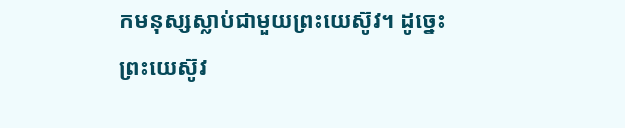កមនុស្សស្លាប់ជាមួយព្រះយេស៊ូវ។ ដូច្នេះព្រះយេស៊ូវ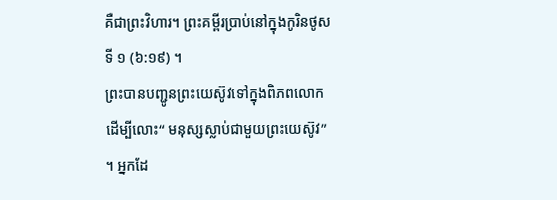គឺជាព្រះវិហារ។ ព្រះគម្ពីរប្រាប់នៅក្នុងកូរិនថូសទី ១ (៦:១៩) ។
ព្រះបានបញ្ជូនព្រះយេស៊ូវទៅក្នុងពិភពលោកដើម្បីលោះ“ មនុស្សស្លាប់ជាមួយព្រះយេស៊ូវ” ។ អ្នកដែ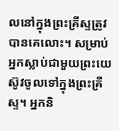លនៅក្នុងព្រះគ្រីស្ទត្រូវបានគេលោះ។ សម្រាប់អ្នកស្លាប់ជាមួយព្រះយេស៊ូវចូលទៅក្នុងព្រះគ្រីស្ទ។ អ្នកនិ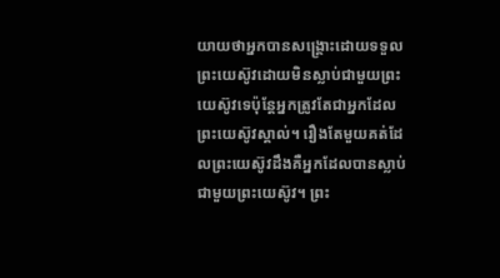យាយថាអ្នកបានសង្រ្គោះដោយទទួលព្រះយេស៊ូវដោយមិនស្លាប់ជាមួយព្រះយេស៊ូវទេប៉ុន្តែអ្នកត្រូវតែជាអ្នកដែលព្រះយេស៊ូវស្គាល់។ រឿងតែមួយគត់ដែលព្រះយេស៊ូវដឹងគឺអ្នកដែលបានស្លាប់ជាមួយព្រះយេស៊ូវ។ ព្រះ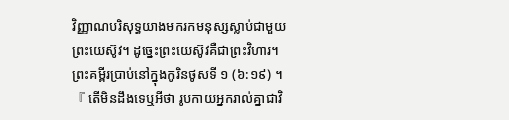វិញ្ញាណបរិសុទ្ធយាងមករកមនុស្សស្លាប់ជាមួយព្រះយេស៊ូវ។ ដូច្នេះព្រះយេស៊ូវគឺជាព្រះវិហារ។ ព្រះគម្ពីរប្រាប់នៅក្នុងកូរិនថូសទី ១ (៦:១៩) ។
『 តើមិនដឹងទេឬអីថា រូបកាយអ្នករាល់គ្នាជាវិ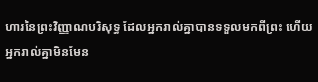ហារនៃព្រះវិញ្ញាណបរិសុទ្ធ ដែលអ្នករាល់គ្នាបានទទួលមកពីព្រះ ហើយអ្នករាល់គ្នាមិនមែន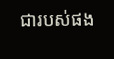ជារបស់ផង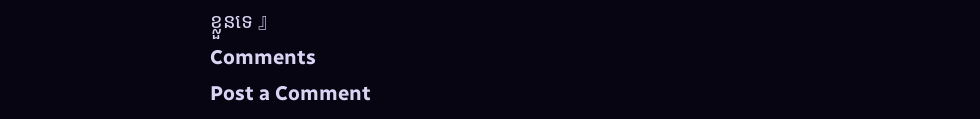ខ្លួនទេ 』
Comments
Post a Comment